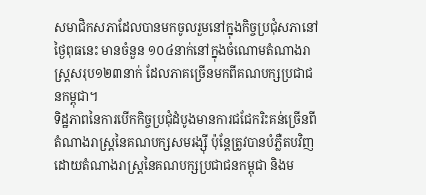សមាជិកសភាដែលបានមកចូលរួមនៅក្នុងកិច្ចប្រជុំសភានៅថៃ្ងពុធនេះ មានចំនួន ១០៤នាក់នៅក្នុងចំណោមតំណាងរាស្រ្តសរុប១២៣នាក់ ដែលភាគច្រើនមកពីគណបក្សប្រជាជនកម្ពុជា។
ទិដ្ឋភាពនៃការបើកកិច្ចប្រជុំដំបូងមានការជជែករិះគន់ច្រើនពីតំណាងរាស្រ្តនៃគណបក្សសមរង្ស៊ី ប៉ុន្តែត្រូវបានបំភ្លឺតបវិញដោយតំណាងរាស្រ្តនៃគណបក្សប្រជាជនកម្ពុជា និងម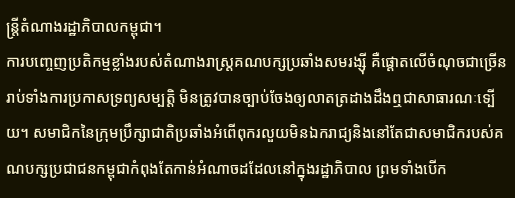ន្រ្តីតំណាងរដ្ឋាភិបាលកម្ពុជា។
ការបញ្ចេញប្រតិកម្មខ្លាំងរបស់តំណាងរាស្រ្តគណបក្សប្រឆាំងសមរង្ស៊ី គឺផ្តោតលើចំណុចជាច្រើន រាប់ទាំងការប្រកាសទ្រព្យសម្បត្តិ មិនត្រូវបានច្បាប់ចែងឲ្យលាតត្រដាងដឹងឮជាសាធារណៈទ្បើយ។ សមាជិកនៃក្រុមប្រឹក្សាជាតិប្រឆាំងអំពើពុករលួយមិនឯករាជ្យនិងនៅតែជាសមាជិករបស់គណបក្សប្រជាជនកម្ពុជាកំពុងតែកាន់អំណាចដដែលនៅក្នុងរដ្ឋាភិបាល ព្រមទាំងបើក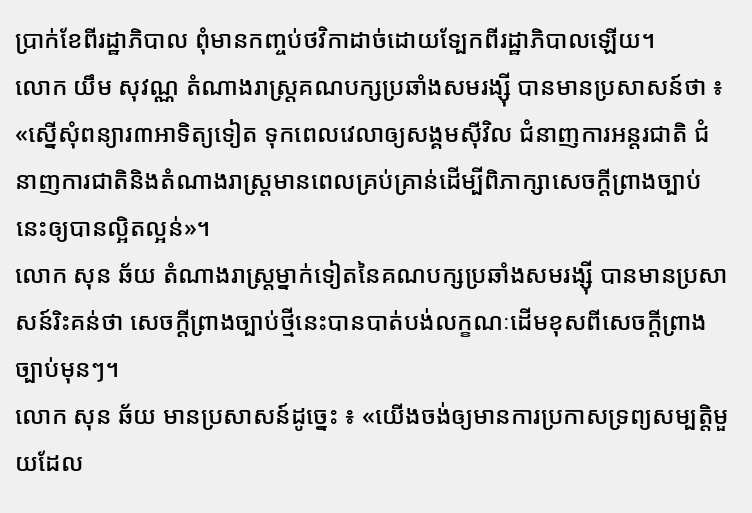ប្រាក់ខែពីរដ្ឋាភិបាល ពុំមានកញ្ចប់ថវិកាដាច់ដោយទ្បែកពីរដ្ឋាភិបាលឡើយ។
លោក យឹម សុវណ្ណ តំណាងរាស្ត្រគណបក្សប្រឆាំងសមរង្ស៊ី បានមានប្រសាសន៍ថា ៖ «ស្នើសុំពន្យារ៣អាទិត្យទៀត ទុកពេលវេលាឲ្យសង្គមស៊ីវិល ជំនាញការអន្តរជាតិ ជំនាញការជាតិនិងតំណាងរាស្រ្ដមានពេលគ្រប់គ្រាន់ដើម្បីពិភាក្សាសេចក្ដីព្រាងច្បាប់នេះឲ្យបានល្អិតល្អន់»។
លោក សុន ឆ័យ តំណាងរាស្រ្តម្នាក់ទៀតនៃគណបក្សប្រឆាំងសមរង្ស៊ី បានមានប្រសាសន៍រិះគន់ថា សេចក្តីព្រាងច្បាប់ថ្មីនេះបានបាត់បង់លក្ខណៈដើមខុសពីសេចក្តីព្រាងច្បាប់មុនៗ។
លោក សុន ឆ័យ មានប្រសាសន៍ដូច្នេះ ៖ «យើងចង់ឲ្យមានការប្រកាសទ្រព្យសម្បត្តិមួយដែល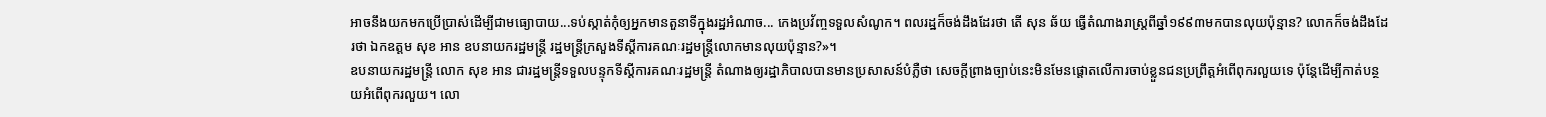អាចនឹងយកមកប្រើប្រាស់ដើម្បីជាមធ្យោបាយ...ទប់ស្កាត់កុំឲ្យអ្នកមានតួនាទីក្នុងរដ្ឋអំណាច... កេងប្រវ័ញ្ចទទួលសំណូក។ ពលរដ្ឋក៏ចង់ដឹងដែរថា តើ សុន ឆ័យ ធ្វើតំណាងរាស្រ្ដពីឆ្នាំ១៩៩៣មកបានលុយប៉ុន្មាន? លោកក៏ចង់ដឹងដែរថា ឯកឧត្ដម សុខ អាន ឧបនាយករដ្ឋមន្រ្តី រដ្ឋមន្រ្តីក្រសួងទីស្ដីការគណៈរដ្ឋមន្រ្តីលោកមានលុយប៉ុន្មាន?»។
ឧបនាយករដ្ឋមន្រ្តី លោក សុខ អាន ជារដ្ឋមន្រ្តីទទួលបន្ទុកទីស្តីការគណៈរដ្ឋមន្រ្តី តំណាងឲ្យរដ្ឋាភិបាលបានមានប្រសាសន៍បំភ្លឺថា សេចក្តីព្រាងច្បាប់នេះមិនមែនផ្តោតលើការចាប់ខ្លួនជនប្រព្រឹត្តអំពើពុករលួយទេ ប៉ុន្តែដើម្បីកាត់បន្ថយអំពើពុករលួយ។ លោ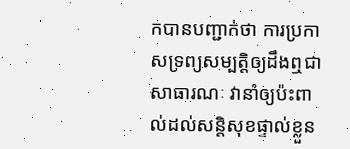កបានបញ្ជាក់ថា ការប្រកាសទ្រព្យសម្បតិ្តឲ្យដឹងឮជាសាធារណៈ វានាំឲ្យប៉ះពាល់ដល់សន្តិសុខផ្ទាល់ខ្លួន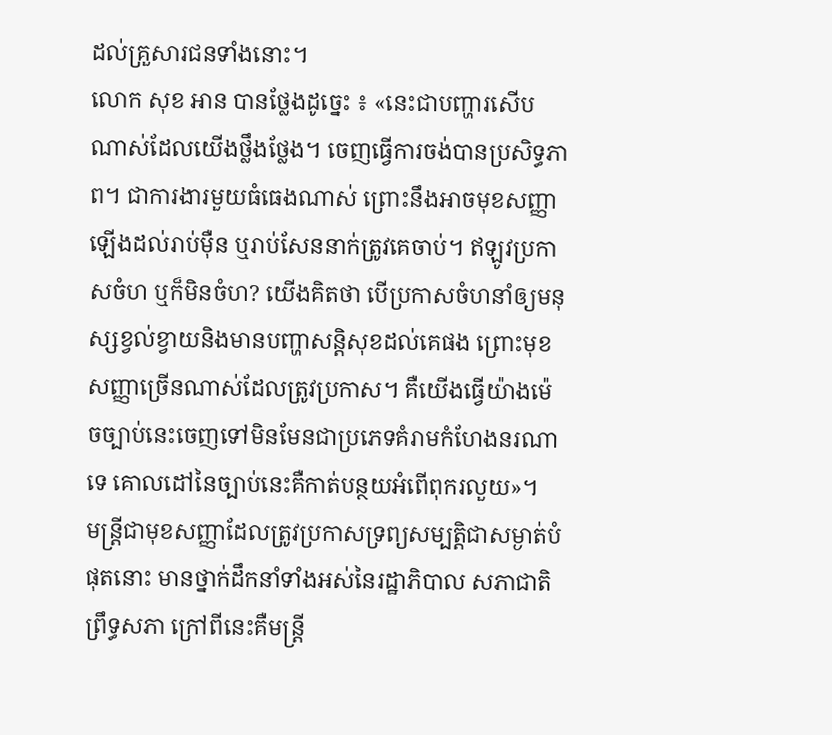ដល់គ្រួសារជនទាំងនោះ។
លោក សុខ អាន បានថ្លែងដូច្នេះ ៖ «នេះជាបញ្ហារសើបណាស់ដែលយើងថ្លឹងថ្លែង។ ចេញធ្វើការចង់បានប្រសិទ្ធភាព។ ជាការងារមួយធំធេងណាស់ ព្រោះនឹងអាចមុខសញ្ញាឡើងដល់រាប់ម៉ឺន ឬរាប់សែននាក់ត្រូវគេចាប់។ ឥឡូវប្រកាសចំហ ឬក៏មិនចំហ? យើងគិតថា បើប្រកាសចំហនាំឲ្យមនុស្សខ្វល់ខ្វាយនិងមានបញ្ហាសន្តិសុខដល់គេផង ព្រោះមុខសញ្ញាច្រើនណាស់ដែលត្រូវប្រកាស។ គឺយើងធ្វើយ៉ាងម៉េចច្បាប់នេះចេញទៅមិនមែនជាប្រភេទគំរាមកំហែងនរណាទេ គោលដៅនៃច្បាប់នេះគឺកាត់បន្ថយអំពើពុករលួយ»។
មន្រ្តីជាមុខសញ្ញាដែលត្រូវប្រកាសទ្រព្យសម្បត្តិជាសម្ងាត់បំផុតនោះ មានថ្នាក់ដឹកនាំទាំងអស់នៃរដ្ឋាភិបាល សភាជាតិ ព្រឹទ្ធសភា ក្រៅពីនេះគឺមន្រ្តី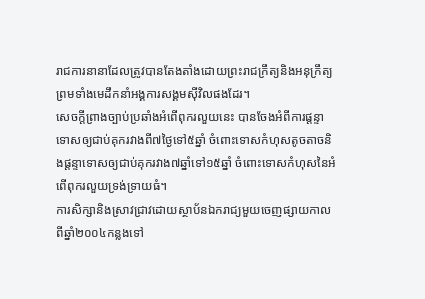រាជការនានាដែលត្រូវបានតែងតាំងដោយព្រះរាជក្រឹត្យនិងអនុក្រឹត្យ ព្រមទាំងមេដឹកនាំអង្គការសង្គមស៊ីវិលផងដែរ។
សេចក្តីព្រាងច្បាប់ប្រឆាំងអំពើពុករលួយនេះ បានចែងអំពីការផ្តន្ទាទោសឲ្យជាប់គុករវាងពី៧ថៃ្ងទៅ៥ឆ្នាំ ចំពោះទោសកំហុសតូចតាចនិងផ្តន្ទាទោសឲ្យជាប់គុករវាង៧ឆ្នាំទៅ១៥ឆ្នាំ ចំពោះទោសកំហុសនៃអំពើពុករលួយទ្រង់ទ្រាយធំ។
ការសិក្សានិងស្រាវជ្រាវដោយស្ថាប័នឯករាជ្យមួយចេញផ្សាយកាលពីឆ្នាំ២០០៤កន្លងទៅ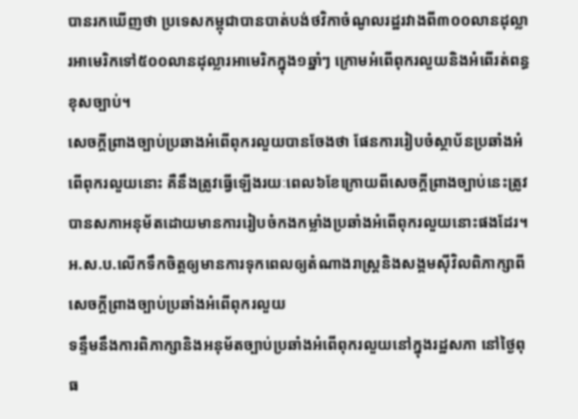បានរកឃើញថា ប្រទេសកម្ពុជាបានបាត់បង់ថវិកាចំណូលរដ្ឋរវាងពី៣០០លានដុល្លារអាមេរិកទៅ៥០០លានដុល្លារអាមេរិកក្នុង១ឆ្នាំៗ ក្រោមអំពើពុករលួយនិងអំពើរត់ពន្ធខុសច្បាប់។
សេចក្តីព្រាងច្បាប់ប្រឆាងអំពើពុករលួយបានចែងថា ផែនការរៀបចំស្ថាប័នប្រឆាំងអំពើពុករលួយនោះ គឺនឹងត្រូវធ្វើឡើងរយៈពេល៦ខែក្រោយពីសេចក្តីព្រាងច្បាប់នេះត្រូវបានសភាអនុម័តដោយមានការរៀបចំកងកម្លាំងប្រឆាំងអំពើពុករលួយនោះផងដែរ។
អ.ស.ប.លើកទឹកចិត្តឲ្យមានការទុកពេលឲ្យតំណាងរាស្ត្រនិងសង្គមស៊ីវិលពិភាក្សាពីសេចក្ដីព្រាងច្បាប់ប្រឆាំងអំពើពុករលួយ
ទន្ទឹមនឹងការពិភាក្សានិងអនុម័តច្បាប់ប្រឆាំងអំពើពុករលួយនៅក្នុងរដ្ឋសភា នៅថ្ងៃពុធ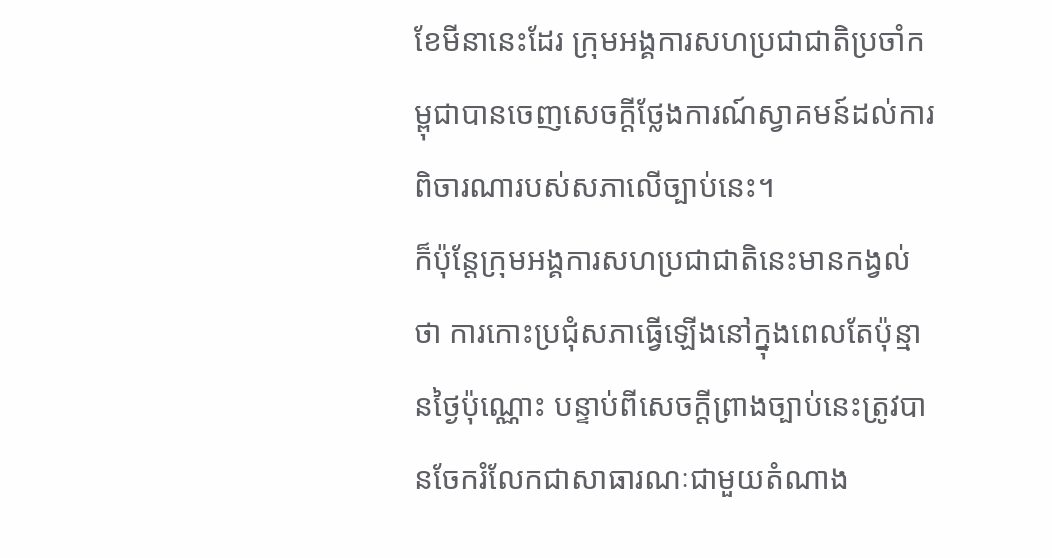ខែមីនានេះដែរ ក្រុមអង្គការសហប្រជាជាតិប្រចាំកម្ពុជាបានចេញសេចក្តីថ្លែងការណ៍ស្វាគមន៍ដល់ការពិចារណារបស់សភាលើច្បាប់នេះ។
ក៏ប៉ុន្តែក្រុមអង្គការសហប្រជាជាតិនេះមានកង្វល់ថា ការកោះប្រជុំសភាធ្វើឡើងនៅក្នុងពេលតែប៉ុន្មានថ្ងៃប៉ុណ្ណោះ បន្ទាប់ពីសេចក្តីព្រាងច្បាប់នេះត្រូវបានចែករំលែកជាសាធារណៈជាមួយតំណាង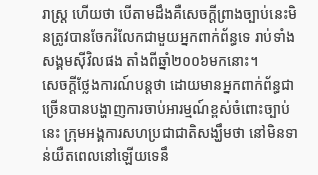រាស្ត្រ ហើយថា បើតាមដឹងគឺសេចក្តីព្រាងច្បាប់នេះមិនត្រូវបានចែករំលែកជាមួយអ្នកពាក់ព័ន្ធទេ រាប់ទាំងសង្គមស៊ីវិលផង តាំងពីឆ្នាំ២០០៦មកនោះ។
សេចក្តីថ្លែងការណ៍បន្តថា ដោយមានអ្នកពាក់ព័ន្ធជាច្រើនបានបង្ហាញការចាប់អារម្មណ៍ខ្ពស់ចំពោះច្បាប់នេះ ក្រុមអង្គការសហប្រជាជាតិសង្ឃឹមថា នៅមិនទាន់យឺតពេលនៅឡើយទេនឹ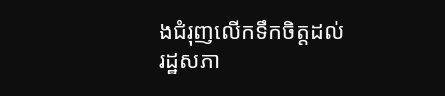ងជំរុញលើកទឹកចិត្តដល់រដ្ឋសភា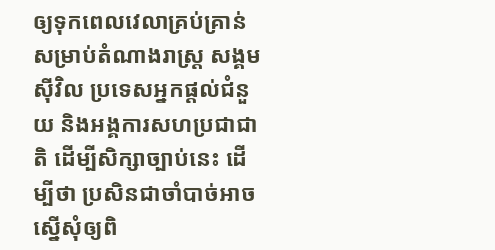ឲ្យទុកពេលវេលាគ្រប់គ្រាន់សម្រាប់តំណាងរាស្ត្រ សង្គមស៊ីវិល ប្រទេសអ្នកផ្តល់ជំនួយ និងអង្គការសហប្រជាជាតិ ដើម្បីសិក្សាច្បាប់នេះ ដើម្បីថា ប្រសិនជាចាំបាច់អាចស្នើសុំឲ្យពិ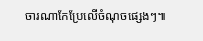ចារណាកែប្រែលើចំណុចផ្សេងៗ៕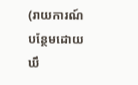(រាយការណ៍បន្ថែមដោយ ឃឹ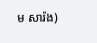ម សារ៉ង)